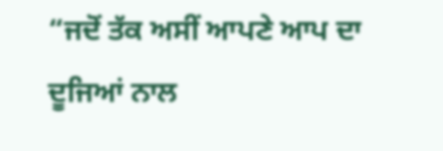“ਜਦੋਂ ਤੱਕ ਅਸੀਂ ਆਪਣੇ ਆਪ ਦਾ ਦੂਜਿਆਂ ਨਾਲ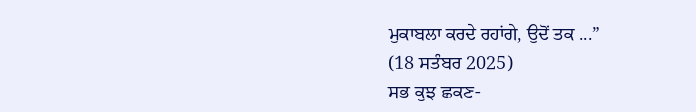ਮੁਕਾਬਲਾ ਕਰਦੇ ਰਹਾਂਗੇ, ਉਦੋਂ ਤਕ ...”
(18 ਸਤੰਬਰ 2025)
ਸਭ ਕੁਝ ਛਕਣ-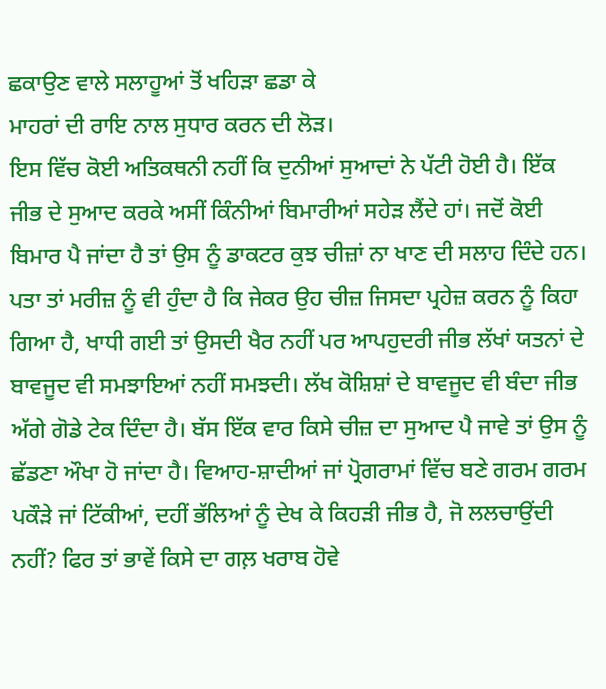ਛਕਾਉਣ ਵਾਲੇ ਸਲਾਹੂਆਂ ਤੋਂ ਖਹਿੜਾ ਛਡਾ ਕੇ
ਮਾਹਰਾਂ ਦੀ ਰਾਇ ਨਾਲ ਸੁਧਾਰ ਕਰਨ ਦੀ ਲੋੜ।
ਇਸ ਵਿੱਚ ਕੋਈ ਅਤਿਕਥਨੀ ਨਹੀਂ ਕਿ ਦੁਨੀਆਂ ਸੁਆਦਾਂ ਨੇ ਪੱਟੀ ਹੋਈ ਹੈ। ਇੱਕ ਜੀਭ ਦੇ ਸੁਆਦ ਕਰਕੇ ਅਸੀਂ ਕਿੰਨੀਆਂ ਬਿਮਾਰੀਆਂ ਸਹੇੜ ਲੈਂਦੇ ਹਾਂ। ਜਦੋਂ ਕੋਈ ਬਿਮਾਰ ਪੈ ਜਾਂਦਾ ਹੈ ਤਾਂ ਉਸ ਨੂੰ ਡਾਕਟਰ ਕੁਝ ਚੀਜ਼ਾਂ ਨਾ ਖਾਣ ਦੀ ਸਲਾਹ ਦਿੰਦੇ ਹਨ। ਪਤਾ ਤਾਂ ਮਰੀਜ਼ ਨੂੰ ਵੀ ਹੁੰਦਾ ਹੈ ਕਿ ਜੇਕਰ ਉਹ ਚੀਜ਼ ਜਿਸਦਾ ਪ੍ਰਹੇਜ਼ ਕਰਨ ਨੂੰ ਕਿਹਾ ਗਿਆ ਹੈ, ਖਾਧੀ ਗਈ ਤਾਂ ਉਸਦੀ ਖੈਰ ਨਹੀਂ ਪਰ ਆਪਹੁਦਰੀ ਜੀਭ ਲੱਖਾਂ ਯਤਨਾਂ ਦੇ ਬਾਵਜੂਦ ਵੀ ਸਮਝਾਇਆਂ ਨਹੀਂ ਸਮਝਦੀ। ਲੱਖ ਕੋਸ਼ਿਸ਼ਾਂ ਦੇ ਬਾਵਜੂਦ ਵੀ ਬੰਦਾ ਜੀਭ ਅੱਗੇ ਗੋਡੇ ਟੇਕ ਦਿੰਦਾ ਹੈ। ਬੱਸ ਇੱਕ ਵਾਰ ਕਿਸੇ ਚੀਜ਼ ਦਾ ਸੁਆਦ ਪੈ ਜਾਵੇ ਤਾਂ ਉਸ ਨੂੰ ਛੱਡਣਾ ਔਖਾ ਹੋ ਜਾਂਦਾ ਹੈ। ਵਿਆਹ-ਸ਼ਾਦੀਆਂ ਜਾਂ ਪ੍ਰੋਗਰਾਮਾਂ ਵਿੱਚ ਬਣੇ ਗਰਮ ਗਰਮ ਪਕੌੜੇ ਜਾਂ ਟਿੱਕੀਆਂ, ਦਹੀਂ ਭੱਲਿਆਂ ਨੂੰ ਦੇਖ ਕੇ ਕਿਹੜੀ ਜੀਭ ਹੈ, ਜੋ ਲਲਚਾਉਂਦੀ ਨਹੀਂ? ਫਿਰ ਤਾਂ ਭਾਵੇਂ ਕਿਸੇ ਦਾ ਗਲ਼ ਖਰਾਬ ਹੋਵੇ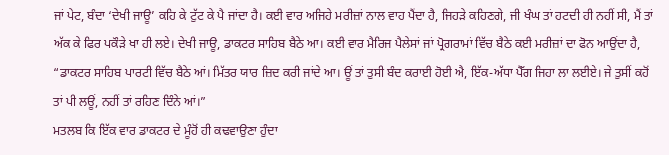ਜਾਂ ਪੇਟ, ਬੰਦਾ ‘ਦੇਖੀ ਜਾਊ’ ਕਹਿ ਕੇ ਟੁੱਟ ਕੇ ਪੈ ਜਾਂਦਾ ਹੈ। ਕਈ ਵਾਰ ਅਜਿਹੇ ਮਰੀਜ਼ਾਂ ਨਾਲ ਵਾਹ ਪੈਂਦਾ ਹੈ, ਜਿਹੜੇ ਕਹਿਣਗੇ, ਜੀ ਖੰਘ ਤਾਂ ਹਟਦੀ ਹੀ ਨਹੀਂ ਸੀ, ਮੈਂ ਤਾਂ ਅੱਕ ਕੇ ਫਿਰ ਪਕੌੜੇ ਖਾ ਹੀ ਲਏ। ਦੇਖੀ ਜਾਊ, ਡਾਕਟਰ ਸਾਹਿਬ ਬੈਠੇ ਆ। ਕਈ ਵਾਰ ਮੈਰਿਜ ਪੈਲੇਸਾਂ ਜਾਂ ਪ੍ਰੋਗਰਾਮਾਂ ਵਿੱਚ ਬੈਠੇ ਕਈ ਮਰੀਜ਼ਾਂ ਦਾ ਫੋਨ ਆਉਂਦਾ ਹੈ, “ਡਾਕਟਰ ਸਾਹਿਬ ਪਾਰਟੀ ਵਿੱਚ ਬੈਠੇ ਆਂ। ਮਿੱਤਰ ਯਾਰ ਜ਼ਿਦ ਕਰੀ ਜਾਂਦੇ ਆ। ਊਂ ਤਾਂ ਤੁਸੀ ਬੰਦ ਕਰਾਈ ਹੋਈ ਐ, ਇੱਕ-ਅੱਧਾ ਪੈੱਗ ਜਿਹਾ ਲਾ ਲਈਏ। ਜੇ ਤੁਸੀਂ ਕਹੋਂ ਤਾਂ ਪੀ ਲਊਂ, ਨਹੀਂ ਤਾਂ ਰਹਿਣ ਦਿੰਨੇ ਆਂ।”
ਮਤਲਬ ਕਿ ਇੱਕ ਵਾਰ ਡਾਕਟਰ ਦੇ ਮੂੰਹੋਂ ਹੀ ਕਢਵਾਉਣਾ ਹੁੰਦਾ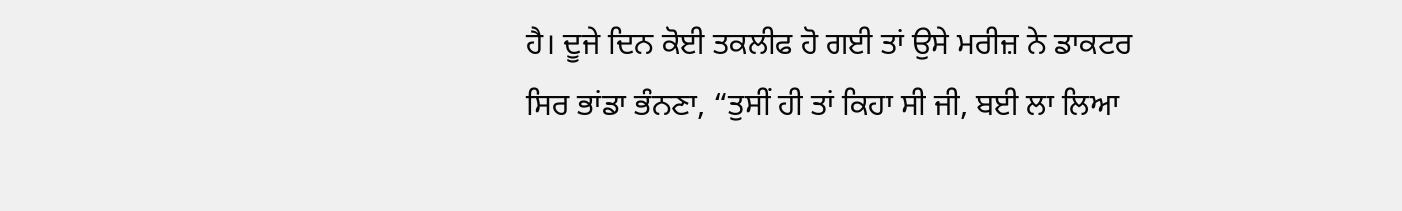ਹੈ। ਦੂਜੇ ਦਿਨ ਕੋਈ ਤਕਲੀਫ ਹੋ ਗਈ ਤਾਂ ਉਸੇ ਮਰੀਜ਼ ਨੇ ਡਾਕਟਰ ਸਿਰ ਭਾਂਡਾ ਭੰਨਣਾ, “ਤੁਸੀਂ ਹੀ ਤਾਂ ਕਿਹਾ ਸੀ ਜੀ, ਬਈ ਲਾ ਲਿਆ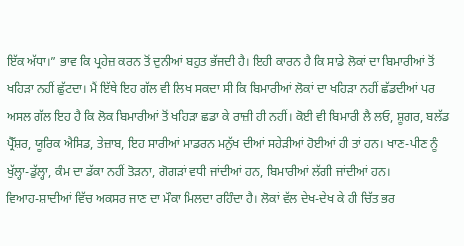ਇੱਕ ਅੱਧਾ।” ਭਾਵ ਕਿ ਪ੍ਰਹੇਜ਼ ਕਰਨ ਤੋਂ ਦੁਨੀਆਂ ਬਹੁਤ ਭੱਜਦੀ ਹੈ। ਇਹੀ ਕਾਰਨ ਹੈ ਕਿ ਸਾਡੇ ਲੋਕਾਂ ਦਾ ਬਿਮਾਰੀਆਂ ਤੋਂ ਖਹਿੜਾ ਨਹੀਂ ਛੁੱਟਦਾ। ਮੈਂ ਇੱਥੇ ਇਹ ਗੱਲ ਵੀ ਲਿਖ ਸਕਦਾ ਸੀ ਕਿ ਬਿਮਾਰੀਆਂ ਲੋਕਾਂ ਦਾ ਖਹਿੜਾ ਨਹੀਂ ਛੱਡਦੀਆਂ ਪਰ ਅਸਲ ਗੱਲ ਇਹ ਹੈ ਕਿ ਲੋਕ ਬਿਮਾਰੀਆਂ ਤੋਂ ਖਹਿੜਾ ਛਡਾ ਕੇ ਰਾਜ਼ੀ ਹੀ ਨਹੀਂ। ਕੋਈ ਵੀ ਬਿਮਾਰੀ ਲੈ ਲਓ, ਸ਼ੂਗਰ, ਬਲੱਡ ਪ੍ਰੈੱਸ਼ਰ, ਯੂਰਿਕ ਐਸਿਡ, ਤੇਜ਼ਾਬ, ਇਹ ਸਾਰੀਆਂ ਮਾਡਰਨ ਮਨੁੱਖ ਦੀਆਂ ਸਹੇੜੀਆਂ ਹੋਈਆਂ ਹੀ ਤਾਂ ਹਨ। ਖਾਣ-ਪੀਣ ਨੂੰ ਖੁੱਲ੍ਹਾ-ਡੁੱਲ੍ਹਾ, ਕੰਮ ਦਾ ਡੱਕਾ ਨਹੀਂ ਤੋੜਨਾ, ਗੋਗੜਾਂ ਵਧੀ ਜਾਂਦੀਆਂ ਹਨ, ਬਿਮਾਰੀਆਂ ਲੱਗੀ ਜਾਂਦੀਆਂ ਹਨ।
ਵਿਆਹ-ਸ਼ਾਦੀਆਂ ਵਿੱਚ ਅਕਸਰ ਜਾਣ ਦਾ ਮੌਕਾ ਮਿਲਦਾ ਰਹਿੰਦਾ ਹੈ। ਲੋਕਾਂ ਵੱਲ ਦੇਖ-ਦੇਖ ਕੇ ਹੀ ਚਿੱਤ ਭਰ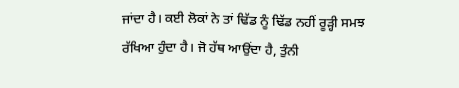ਜਾਂਦਾ ਹੈ। ਕਈ ਲੋਕਾਂ ਨੇ ਤਾਂ ਢਿੱਡ ਨੂੰ ਢਿੱਡ ਨਹੀਂ ਰੂੜ੍ਹੀ ਸਮਝ ਰੱਖਿਆ ਹੁੰਦਾ ਹੈ। ਜੋ ਹੱਥ ਆਉਂਦਾ ਹੈ, ਤੁੰਨੀ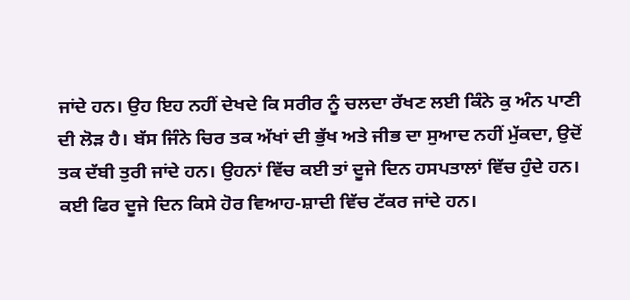ਜਾਂਦੇ ਹਨ। ਉਹ ਇਹ ਨਹੀਂ ਦੇਖਦੇ ਕਿ ਸਰੀਰ ਨੂੰ ਚਲਦਾ ਰੱਖਣ ਲਈ ਕਿੰਨੇ ਕੁ ਅੰਨ ਪਾਣੀ ਦੀ ਲੋੜ ਹੈ। ਬੱਸ ਜਿੰਨੇ ਚਿਰ ਤਕ ਅੱਖਾਂ ਦੀ ਭੁੱਖ ਅਤੇ ਜੀਭ ਦਾ ਸੁਆਦ ਨਹੀਂ ਮੁੱਕਦਾ, ਉਦੋਂ ਤਕ ਦੱਬੀ ਤੁਰੀ ਜਾਂਦੇ ਹਨ। ਉਹਨਾਂ ਵਿੱਚ ਕਈ ਤਾਂ ਦੂਜੇ ਦਿਨ ਹਸਪਤਾਲਾਂ ਵਿੱਚ ਹੁੰਦੇ ਹਨ। ਕਈ ਫਿਰ ਦੂਜੇ ਦਿਨ ਕਿਸੇ ਹੋਰ ਵਿਆਹ-ਸ਼ਾਦੀ ਵਿੱਚ ਟੱਕਰ ਜਾਂਦੇ ਹਨ।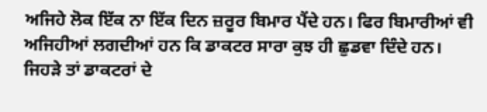ਅਜਿਹੇ ਲੋਕ ਇੱਕ ਨਾ ਇੱਕ ਦਿਨ ਜ਼ਰੂਰ ਬਿਮਾਰ ਪੈਂਦੇ ਹਨ। ਫਿਰ ਬਿਮਾਰੀਆਂ ਵੀ ਅਜਿਹੀਆਂ ਲਗਦੀਆਂ ਹਨ ਕਿ ਡਾਕਟਰ ਸਾਰਾ ਕੁਝ ਹੀ ਛੁਡਵਾ ਦਿੰਦੇ ਹਨ। ਜਿਹੜੇ ਤਾਂ ਡਾਕਟਰਾਂ ਦੇ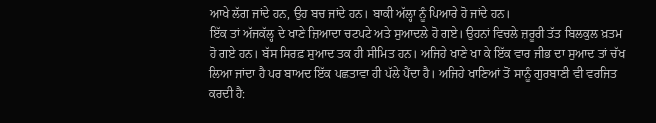ਆਖੇ ਲੱਗ ਜਾਂਦੇ ਹਨ, ਉਹ ਬਚ ਜਾਂਦੇ ਹਨ। ਬਾਕੀ ਅੱਲ੍ਹਾ ਨੂੰ ਪਿਆਰੇ ਹੋ ਜਾਂਦੇ ਹਨ।
ਇੱਕ ਤਾਂ ਅੱਜਕੱਲ੍ਹ ਦੇ ਖਾਣੇ ਜ਼ਿਆਦਾ ਚਟਪਟੇ ਅਤੇ ਸੁਆਦਲੇ ਹੋ ਗਏ। ਉਹਨਾਂ ਵਿਚਲੇ ਜ਼ਰੂਰੀ ਤੱਤ ਬਿਲਕੁਲ ਖ਼ਤਮ ਹੋ ਗਏ ਹਨ। ਬੱਸ ਸਿਰਫ਼ ਸੁਆਦ ਤਕ ਹੀ ਸੀਮਿਤ ਹਨ। ਅਜਿਹੇ ਖਾਣੇ ਖਾ ਕੇ ਇੱਕ ਵਾਰ ਜੀਭ ਦਾ ਸੁਆਦ ਤਾਂ ਚੱਖ ਲਿਆ ਜਾਂਦਾ ਹੈ ਪਰ ਬਾਅਦ ਇੱਕ ਪਛਤਾਵਾ ਹੀ ਪੱਲੇ ਪੈਂਦਾ ਹੈ। ਅਜਿਹੇ ਖਾਣਿਆਂ ਤੋਂ ਸਾਨੂੰ ਗੁਰਬਾਣੀ ਵੀ ਵਰਜਿਤ ਕਰਦੀ ਹੈ: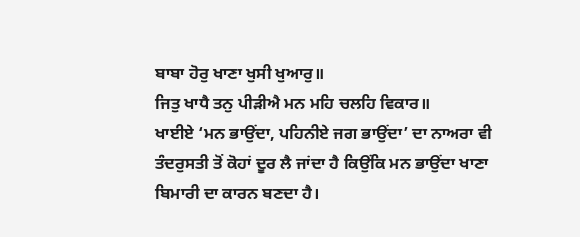ਬਾਬਾ ਹੋਰੁ ਖਾਣਾ ਖੁਸੀ ਖੁਆਰੁ॥
ਜਿਤੁ ਖਾਧੈ ਤਨੁ ਪੀੜੀਐ ਮਨ ਮਹਿ ਚਲਹਿ ਵਿਕਾਰ॥
ਖਾਈਏ ‘ਮਨ ਭਾਉਂਦਾ, ਪਹਿਨੀਏ ਜਗ ਭਾਉਂਦਾ’ ਦਾ ਨਾਅਰਾ ਵੀ ਤੰਦਰੁਸਤੀ ਤੋਂ ਕੋਹਾਂ ਦੂਰ ਲੈ ਜਾਂਦਾ ਹੈ ਕਿਉਂਕਿ ਮਨ ਭਾਉਂਦਾ ਖਾਣਾ ਬਿਮਾਰੀ ਦਾ ਕਾਰਨ ਬਣਦਾ ਹੈ।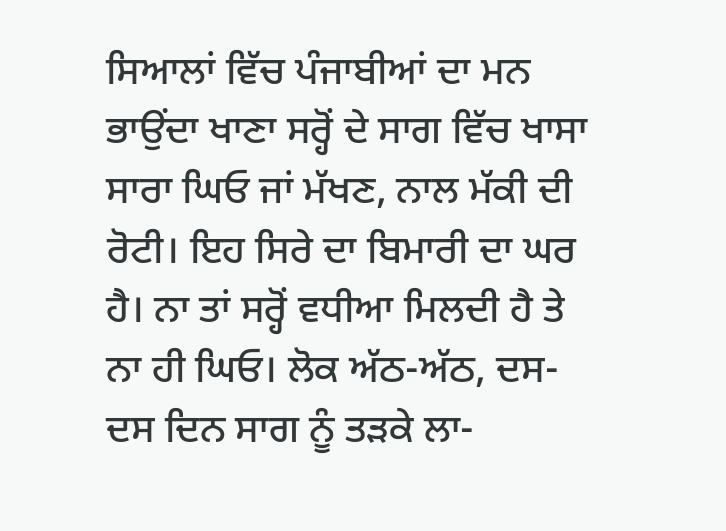ਸਿਆਲਾਂ ਵਿੱਚ ਪੰਜਾਬੀਆਂ ਦਾ ਮਨ ਭਾਉਂਦਾ ਖਾਣਾ ਸਰ੍ਹੋਂ ਦੇ ਸਾਗ ਵਿੱਚ ਖਾਸਾ ਸਾਰਾ ਘਿਓ ਜਾਂ ਮੱਖਣ, ਨਾਲ ਮੱਕੀ ਦੀ ਰੋਟੀ। ਇਹ ਸਿਰੇ ਦਾ ਬਿਮਾਰੀ ਦਾ ਘਰ ਹੈ। ਨਾ ਤਾਂ ਸਰ੍ਹੋਂ ਵਧੀਆ ਮਿਲਦੀ ਹੈ ਤੇ ਨਾ ਹੀ ਘਿਓ। ਲੋਕ ਅੱਠ-ਅੱਠ, ਦਸ-ਦਸ ਦਿਨ ਸਾਗ ਨੂੰ ਤੜਕੇ ਲਾ-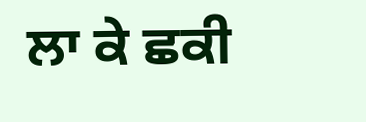ਲਾ ਕੇ ਛਕੀ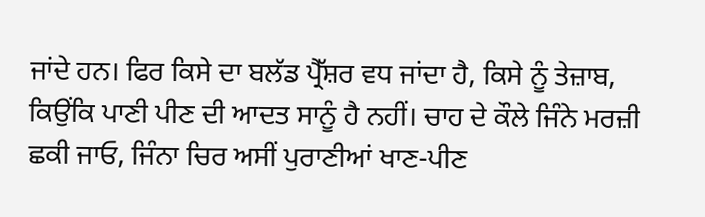ਜਾਂਦੇ ਹਨ। ਫਿਰ ਕਿਸੇ ਦਾ ਬਲੱਡ ਪ੍ਰੈੱਸ਼ਰ ਵਧ ਜਾਂਦਾ ਹੈ, ਕਿਸੇ ਨੂੰ ਤੇਜ਼ਾਬ, ਕਿਉਂਕਿ ਪਾਣੀ ਪੀਣ ਦੀ ਆਦਤ ਸਾਨੂੰ ਹੈ ਨਹੀਂ। ਚਾਹ ਦੇ ਕੌਲੇ ਜਿੰਨੇ ਮਰਜ਼ੀ ਛਕੀ ਜਾਓ, ਜਿੰਨਾ ਚਿਰ ਅਸੀਂ ਪੁਰਾਣੀਆਂ ਖਾਣ-ਪੀਣ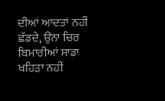ਦੀਆਂ ਆਦਤਾਂ ਨਹੀਂ ਛੱਡਦੇ, ਉਂਨਾ ਚਿਰ ਬਿਮਾਰੀਆਂ ਸਾਡਾ ਖਹਿੜਾ ਨਹੀਂ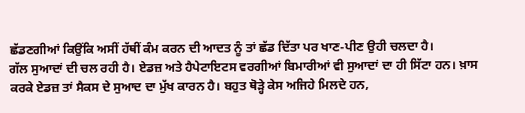ਛੱਡਣਗੀਆਂ ਕਿਉਂਕਿ ਅਸੀਂ ਹੱਥੀਂ ਕੰਮ ਕਰਨ ਦੀ ਆਦਤ ਨੂੰ ਤਾਂ ਛੱਡ ਦਿੱਤਾ ਪਰ ਖਾਣ-ਪੀਣ ਉਹੀ ਚਲਦਾ ਹੈ।
ਗੱਲ ਸੁਆਦਾਂ ਦੀ ਚਲ ਰਹੀ ਹੈ। ਏਡਜ਼ ਅਤੇ ਹੈਪੇਟਾਇਟਸ ਵਰਗੀਆਂ ਬਿਮਾਰੀਆਂ ਵੀ ਸੁਆਦਾਂ ਦਾ ਹੀ ਸਿੱਟਾ ਹਨ। ਖ਼ਾਸ ਕਰਕੇ ਏਡਜ਼ ਤਾਂ ਸੈਕਸ ਦੇ ਸੁਆਦ ਦਾ ਮੁੱਖ ਕਾਰਨ ਹੈ। ਬਹੁਤ ਥੋੜ੍ਹੇ ਕੇਸ ਅਜਿਹੇ ਮਿਲਦੇ ਹਨ,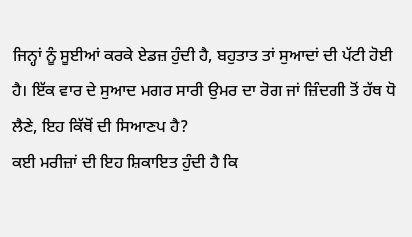ਜਿਨ੍ਹਾਂ ਨੂੰ ਸੂਈਆਂ ਕਰਕੇ ਏਡਜ਼ ਹੁੰਦੀ ਹੈ, ਬਹੁਤਾਤ ਤਾਂ ਸੁਆਦਾਂ ਦੀ ਪੱਟੀ ਹੋਈ ਹੈ। ਇੱਕ ਵਾਰ ਦੇ ਸੁਆਦ ਮਗਰ ਸਾਰੀ ਉਮਰ ਦਾ ਰੋਗ ਜਾਂ ਜ਼ਿੰਦਗੀ ਤੋਂ ਹੱਥ ਧੋ ਲੈਣੇ, ਇਹ ਕਿੱਥੋਂ ਦੀ ਸਿਆਣਪ ਹੈ?
ਕਈ ਮਰੀਜ਼ਾਂ ਦੀ ਇਹ ਸ਼ਿਕਾਇਤ ਹੁੰਦੀ ਹੈ ਕਿ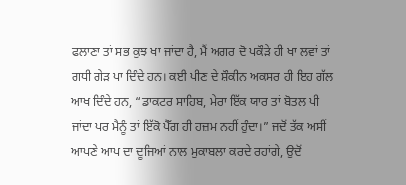ਫਲਾਣਾ ਤਾਂ ਸਭ ਕੁਝ ਖਾ ਜਾਂਦਾ ਹੈ, ਮੈਂ ਅਗਰ ਦੋ ਪਕੌੜੇ ਹੀ ਖਾ ਲਵਾਂ ਤਾਂ ਗਧੀ ਗੇੜ ਪਾ ਦਿੰਦੇ ਹਨ। ਕਈ ਪੀਣ ਦੇ ਸ਼ੌਕੀਨ ਅਕਸਰ ਹੀ ਇਹ ਗੱਲ ਆਖ ਦਿੰਦੇ ਹਨ, “ਡਾਕਟਰ ਸਾਹਿਬ, ਮੇਰਾ ਇੱਕ ਯਾਰ ਤਾਂ ਬੋਤਲ ਪੀ ਜਾਂਦਾ ਪਰ ਮੈਨੂੰ ਤਾਂ ਇੱਕੋ ਪੈੱਗ ਹੀ ਹਜ਼ਮ ਨਹੀਂ ਹੁੰਦਾ।” ਜਦੋਂ ਤੱਕ ਅਸੀਂ ਆਪਣੇ ਆਪ ਦਾ ਦੂਜਿਆਂ ਨਾਲ ਮੁਕਾਬਲਾ ਕਰਦੇ ਰਹਾਂਗੇ, ਉਦੋਂ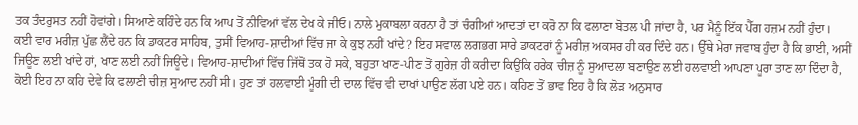ਤਕ ਤੰਦਰੁਸਤ ਨਹੀਂ ਹੋਵਾਂਗੇ। ਸਿਆਣੇ ਕਹਿੰਦੇ ਹਨ ਕਿ ਆਪ ਤੋਂ ਨੀਵਿਆਂ ਵੱਲ ਦੇਖ ਕੇ ਜੀਓ। ਨਾਲੇ ਮੁਕਾਬਲਾ ਕਰਨਾ ਹੈ ਤਾਂ ਚੰਗੀਆਂ ਆਦਤਾਂ ਦਾ ਕਰੋ ਨਾ ਕਿ ਫਲਾਣਾ ਬੋਤਲ ਪੀ ਜਾਂਦਾ ਹੈ, ਪਰ ਮੈਨੂੰ ਇੱਕ ਪੈੱਗ ਹਜ਼ਮ ਨਹੀਂ ਹੁੰਦਾ।
ਕਈ ਵਾਰ ਮਰੀਜ਼ ਪੁੱਛ ਲੈਂਦੇ ਹਨ ਕਿ ਡਾਕਟਰ ਸਾਹਿਬ, ਤੁਸੀਂ ਵਿਆਹ-ਸ਼ਾਦੀਆਂ ਵਿੱਚ ਜਾ ਕੇ ਕੁਝ ਨਹੀਂ ਖਾਂਦੇ? ਇਹ ਸਵਾਲ ਲਗਭਗ ਸਾਰੇ ਡਾਕਟਰਾਂ ਨੂੰ ਮਰੀਜ਼ ਅਕਸਰ ਹੀ ਕਰ ਦਿੰਦੇ ਹਨ। ਉੱਥੇ ਮੇਰਾ ਜਵਾਬ ਹੁੰਦਾ ਹੈ ਕਿ ਭਾਈ, ਅਸੀਂ ਜਿਊਣ ਲਈ ਖਾਂਦੇ ਹਾਂ, ਖਾਣ ਲਈ ਨਹੀਂ ਜਿਊਂਦੇ। ਵਿਆਹ-ਸ਼ਾਦੀਆਂ ਵਿੱਚ ਜਿੱਥੋਂ ਤਕ ਹੋ ਸਕੇ, ਬਹੁਤਾ ਖਾਣ-ਪੀਣ ਤੋਂ ਗੁਰੇਜ਼ ਹੀ ਕਰੀਦਾ ਕਿਉਂਕਿ ਹਰੇਕ ਚੀਜ਼ ਨੂੰ ਸੁਆਦਲਾ ਬਣਾਉਣ ਲਈ ਹਲਵਾਈ ਆਪਣਾ ਪੂਰਾ ਤਾਣ ਲਾ ਦਿੰਦਾ ਹੈ, ਕੋਈ ਇਹ ਨਾ ਕਹਿ ਦੇਵੇ ਕਿ ਫਲਾਣੀ ਚੀਜ਼ ਸੁਆਦ ਨਹੀਂ ਸੀ। ਹੁਣ ਤਾਂ ਹਲਵਾਈ ਮੂੰਗੀ ਦੀ ਦਾਲ ਵਿੱਚ ਵੀ ਦਾਖਾਂ ਪਾਉਣ ਲੱਗ ਪਏ ਹਨ। ਕਹਿਣ ਤੋਂ ਭਾਵ ਇਹ ਹੈ ਕਿ ਲੋੜ ਅਨੁਸਾਰ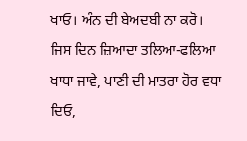ਖਾਓ। ਅੰਨ ਦੀ ਬੇਅਦਬੀ ਨਾ ਕਰੋ। ਜਿਸ ਦਿਨ ਜ਼ਿਆਦਾ ਤਲਿਆ-ਫਲਿਆ ਖਾਧਾ ਜਾਵੇ, ਪਾਣੀ ਦੀ ਮਾਤਰਾ ਹੋਰ ਵਧਾ ਦਿਓ,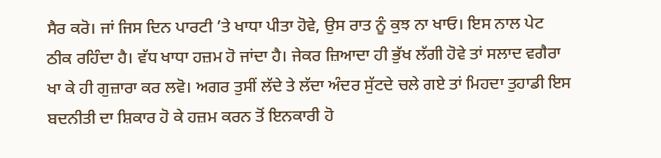ਸੈਰ ਕਰੋ। ਜਾਂ ਜਿਸ ਦਿਨ ਪਾਰਟੀ ’ਤੇ ਖਾਧਾ ਪੀਤਾ ਹੋਵੇ, ਉਸ ਰਾਤ ਨੂੰ ਕੁਝ ਨਾ ਖਾਓ। ਇਸ ਨਾਲ ਪੇਟ ਠੀਕ ਰਹਿੰਦਾ ਹੈ। ਵੱਧ ਖਾਧਾ ਹਜ਼ਮ ਹੋ ਜਾਂਦਾ ਹੈ। ਜੇਕਰ ਜ਼ਿਆਦਾ ਹੀ ਭੁੱਖ ਲੱਗੀ ਹੋਵੇ ਤਾਂ ਸਲਾਦ ਵਗੈਰਾ ਖਾ ਕੇ ਹੀ ਗੁਜ਼ਾਰਾ ਕਰ ਲਵੋ। ਅਗਰ ਤੁਸੀਂ ਲੱਦੇ ਤੇ ਲੱਦਾ ਅੰਦਰ ਸੁੱਟਦੇ ਚਲੇ ਗਏ ਤਾਂ ਮਿਹਦਾ ਤੁਹਾਡੀ ਇਸ ਬਦਨੀਤੀ ਦਾ ਸ਼ਿਕਾਰ ਹੋ ਕੇ ਹਜ਼ਮ ਕਰਨ ਤੋਂ ਇਨਕਾਰੀ ਹੋ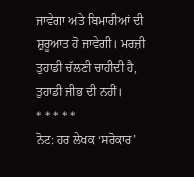ਜਾਵੇਗਾ ਅਤੇ ਬਿਮਾਰੀਆਂ ਦੀ ਸ਼ੁਰੂਆਤ ਹੋ ਜਾਵੇਗੀ। ਮਰਜ਼ੀ ਤੁਹਾਡੀ ਚੱਲਣੀ ਚਾਹੀਦੀ ਹੈ, ਤੁਹਾਡੀ ਜੀਭ ਦੀ ਨਹੀਂ।
* * * * *
ਨੋਟ: ਹਰ ਲੇਖਕ ‘ਸਰੋਕਾਰ’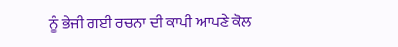ਨੂੰ ਭੇਜੀ ਗਈ ਰਚਨਾ ਦੀ ਕਾਪੀ ਆਪਣੇ ਕੋਲ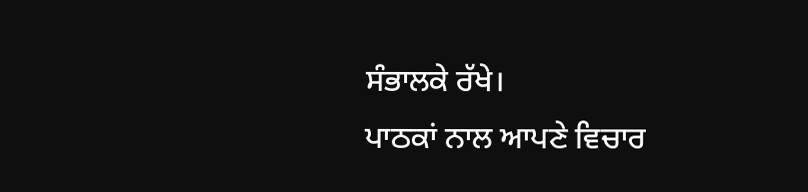ਸੰਭਾਲਕੇ ਰੱਖੇ।
ਪਾਠਕਾਂ ਨਾਲ ਆਪਣੇ ਵਿਚਾਰ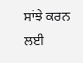ਸਾਂਝੇ ਕਰਨ ਲਈ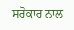ਸਰੋਕਾਰ ਨਾਲ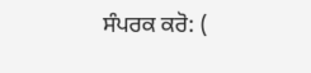ਸੰਪਰਕ ਕਰੋ: (